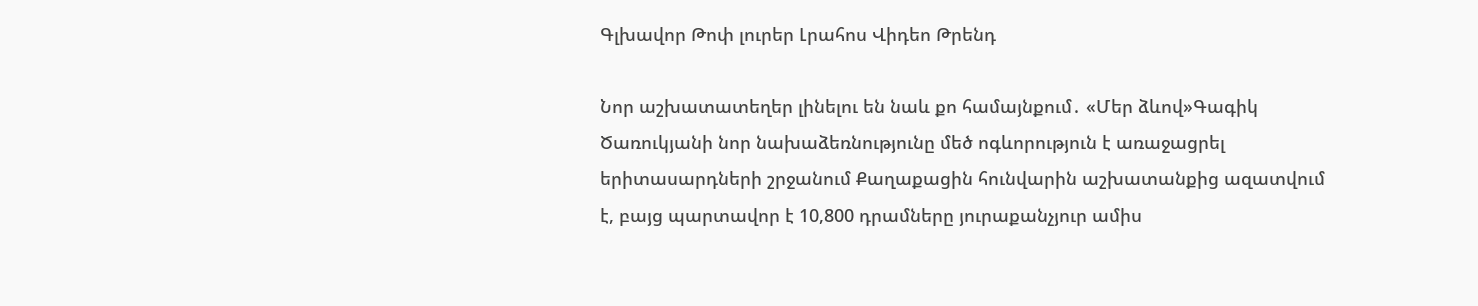Գլխավոր Թոփ լուրեր Լրահոս Վիդեո Թրենդ

Նոր աշխատատեղեր լինելու են նաև քո համայնքում․ «Մեր ձևով»Գագիկ Ծառուկյանի նոր նախաձեռնությունը մեծ ոգևորություն է առաջացրել երիտասարդների շրջանում Քաղաքացին հունվարին աշխատանքից ազատվում է, բայց պարտավոր է 10,800 դրամները յուրաքանչյուր ամիս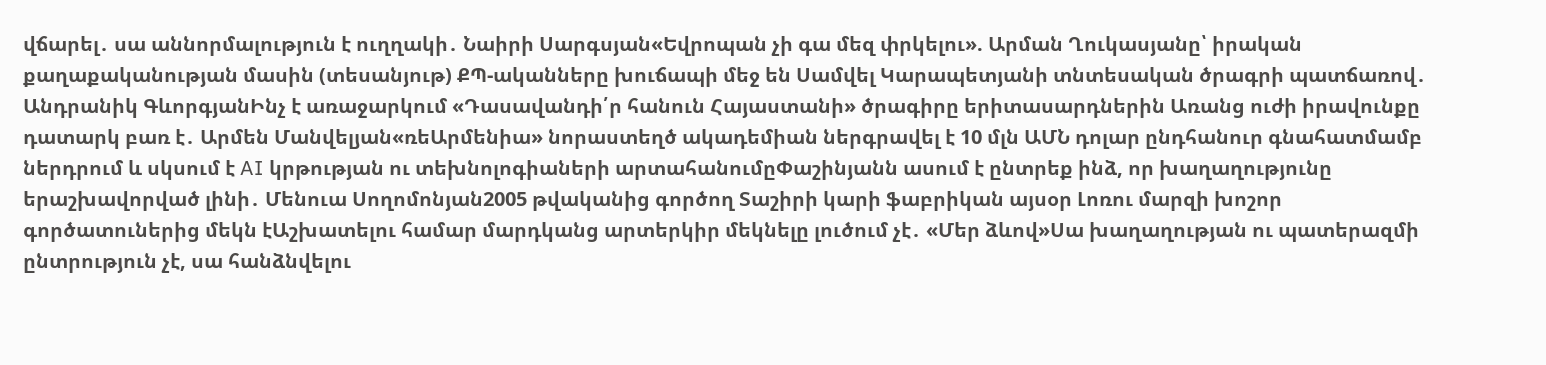վճարել․ սա աննորմալություն է ուղղակի․ Նաիրի Սարգսյան«Եվրոպան չի գա մեզ փրկելու». Արման Ղուկասյանը՝ իրական քաղաքականության մասին (տեսանյութ) ՔՊ-ականները խուճապի մեջ են Սամվել Կարապետյանի տնտեսական ծրագրի պատճառով․ Անդրանիկ ԳևորգյանԻնչ է առաջարկում «Դասավանդի՛ր հանուն Հայաստանի» ծրագիրը երիտասարդներին Առանց ուժի իրավունքը դատարկ բառ է․ Արմեն Մանվելյան«ռեԱրմենիա» նորաստեղծ ակադեմիան ներգրավել է 10 մլն ԱՄՆ դոլար ընդհանուր գնահատմամբ ներդրում և սկսում է AI կրթության ու տեխնոլոգիաների արտահանումըՓաշինյանն ասում է ընտրեք ինձ, որ խաղաղությունը երաշխավորված լինի․ Մենուա Սողոմոնյան2005 թվականից գործող Տաշիրի կարի ֆաբրիկան այսօր Լոռու մարզի խոշոր գործատուներից մեկն էԱշխատելու համար մարդկանց արտերկիր մեկնելը լուծում չէ․ «Մեր ձևով»Սա խաղաղության ու պատերազմի ընտրություն չէ, սա հանձնվելու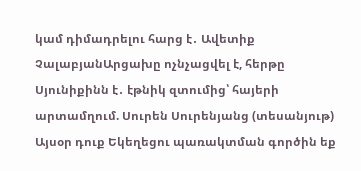կամ դիմադրելու հարց է․ Ավետիք ՉալաբյանԱրցախը ոչնչացվել է, հերթը Սյունիքինն է․ էթնիկ զտումից՝ հայերի արտամղում. Սուրեն Սուրենյանց (տեսանյութ) Այսօր դուք Եկեղեցու պառակտման գործին եք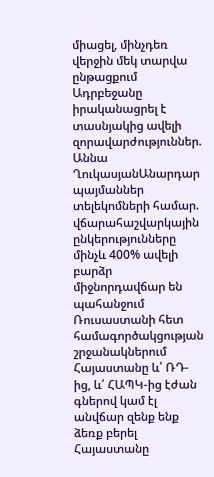միացել, մինչդեռ վերջին մեկ տարվա ընթացքում Ադրբեջանը իրականացրել է տասնյակից ավելի զորավարժություններ. Աննա ՂուկասյանԱնարդար պայմաններ տելեկոմների համար. վճարահաշվարկային ընկերությունները մինչև 400% ավելի բարձր միջնորդավճար են պահանջում Ռուսաստանի հետ համագործակցության շրջանակներում Հայաստանը և՛ ՌԴ-ից, և՛ ՀԱՊԿ-ից էժան գներով կամ էլ անվճար զենք ենք ձեռք բերել Հայաստանը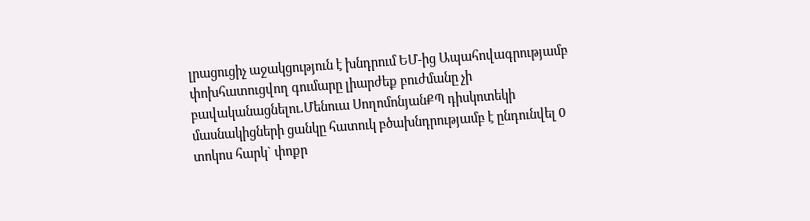լրացուցիչ աջակցություն է խնդրում ԵՄ-ից Ապահովագրությամբ փոխհատուցվող գումարը լիարժեք բուժմանը չի բավականացնելու․Մենուա ՍողոմոնյանՔՊ դիսկոտեկի մասնակիցների ցանկը հատուկ բծախնդրությամբ է ընդունվել 0 տոկոս հարկ` փոքր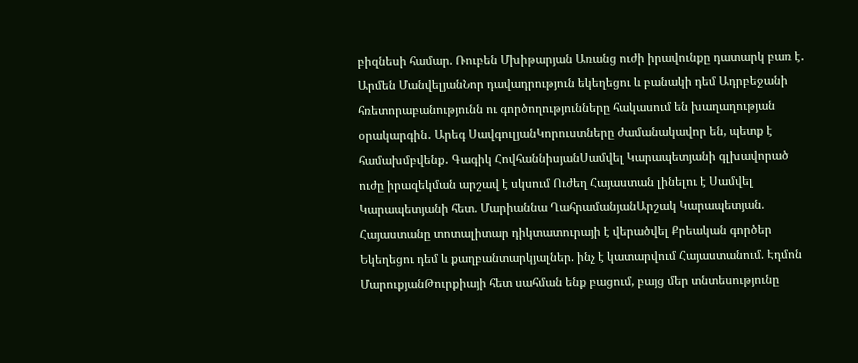բիզնեսի համար. Ռուբեն Մխիթարյան Առանց ուժի իրավունքը դատարկ բառ է․ Արմեն ՄանվելյանՆոր դավադրություն եկեղեցու և բանակի դեմ Ադրբեջանի հռետորաբանությունն ու գործողությունները հակասում են խաղաղության օրակարգին․ Արեգ ՍավգուլյանԿորուստները ժամանակավոր են, պետք է համախմբվենք․ Գագիկ ՀովհաննիսյանՍամվել Կարապետյանի գլխավորած ուժը իրազեկման արշավ է սկսում Ուժեղ Հայաստան լինելու է Սամվել Կարապետյանի հետ. Մարիաննա ՂահրամանյանԱրշակ Կարապետյան. Հայաստանը տոտալիտար դիկտատուրայի է վերածվել Քրեական գործեր Եկեղեցու դեմ և քաղբանտարկյալներ. ինչ է կատարվում Հայաստանում. Էդմոն ՄարուքյանԹուրքիայի հետ սահման ենք բացում, բայց մեր տնտեսությունը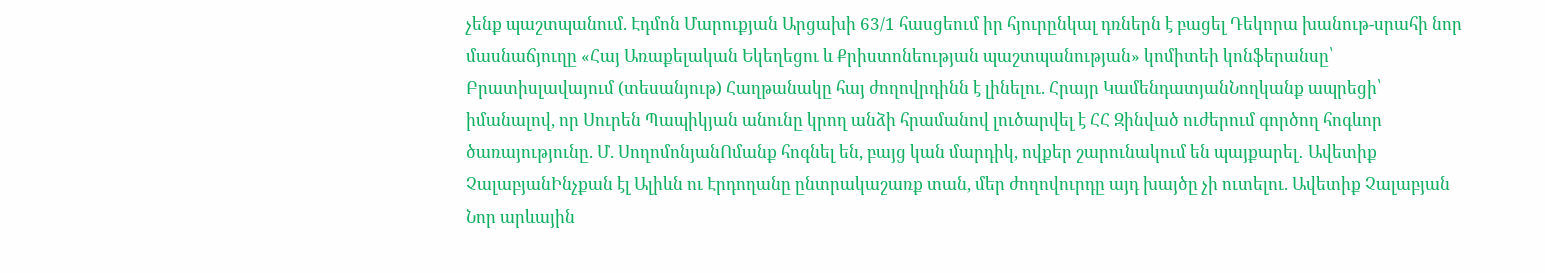չենք պաշտպանում. Էդմոն Մարուքյան Արցախի 63/1 հասցեում իր հյուրընկալ դռներն է բացել Դեկորա խանութ-սրահի նոր մասնաճյուղը «Հայ Առաքելական Եկեղեցու և Քրիստոնեության պաշտպանության» կոմիտեի կոնֆերանսը՝ Բրատիսլավայում (տեսանյութ) Հաղթանակը հայ ժողովրդինն է լինելու. Հրայր ԿամենդատյանՆողկանք ապրեցի՝ իմանալով, որ Սուրեն Պապիկյան անունը կրող անձի հրամանով լուծարվել է ՀՀ Զինված ուժերում գործող հոգևոր ծառայությունը. Մ. ՍողոմոնյանՈմանք հոգնել են, բայց կան մարդիկ, ովքեր շարունակում են պայքարել․ Ավետիք ՉալաբյանԻնչքան էլ Ալիևն ու Էրդողանը ընտրակաշառք տան, մեր ժողովուրդը այդ խայծը չի ուտելու. Ավետիք Չալաբյան Նոր արևային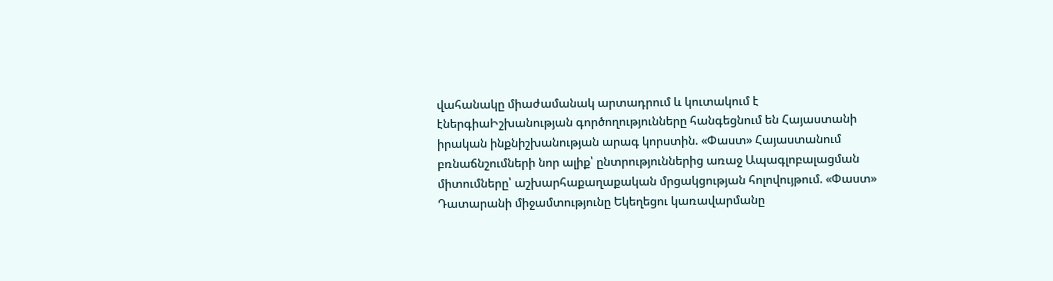վահանակը միաժամանակ արտադրում և կուտակում է էներգիաԻշխանության գործողությունները հանգեցնում են Հայաստանի իրական ինքնիշխանության արագ կորստին. «Փաստ» Հայաստանում բռնաճնշումների նոր ալիք՝ ընտրություններից առաջ Ապագլոբալացման միտումները՝ աշխարհաքաղաքական մրցակցության հոլովույթում. «Փաստ» Դատարանի միջամտությունը Եկեղեցու կառավարմանը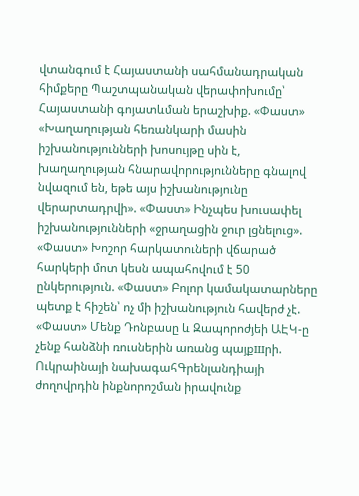վտանգում է Հայաստանի սահմանադրական հիմքերը Պաշտպանական վերափոխումը՝ Հայաստանի գոյատևման երաշխիք. «Փաստ» «Խաղաղության հեռանկարի մասին իշխանությունների խոսույթը սին է, խաղաղության հնարավորությունները գնալով նվազում են, եթե այս իշխանությունը վերարտադրվի». «Փաստ» Ինչպես խուսափել իշխանությունների «ջրաղացին ջուր լցնելուց». «Փաստ» Խոշոր հարկատուների վճարած հարկերի մոտ կեսն ապահովում է 50 ընկերություն. «Փաստ» Բոլոր կամակատարները պետք է հիշեն՝ ոչ մի իշխանություն հավերժ չէ. «Փաստ» Մենք Դոնբասը և Զապորոժյեի ԱԷԿ-ը չենք հանձնի ռուսներին առանց պայքшրի. Ուկրաինայի նախագահԳրենլանդիայի ժողովրդին ինքնորոշման իրավունք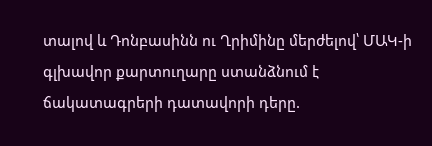տալով և Դոնբասինն ու Ղրիմինը մերժելով՝ ՄԱԿ-ի գլխավոր քարտուղարը ստանձնում է ճակատագրերի դատավորի դերը.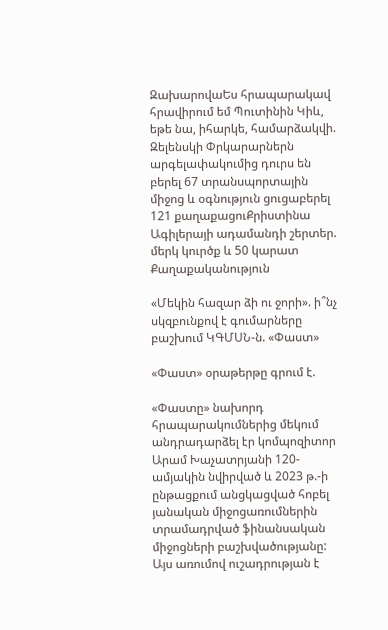ԶախարովաԵս հրապարակավ հրավիրում եմ Պուտինին Կիև, եթե նա, իհարկե, համարձակվի. Զելենսկի Փրկարարներն արգելափակումից դուրս են բերել 67 տրանսպորտային միջոց և օգնություն ցուցաբերել 121 քաղաքացուՔրիստինա Ագիլերայի ադամանդի շերտեր. մերկ կուրծք և 50 կարատ
Քաղաքականություն

«Մեկին հազար ձի ու ջորի». ի՞նչ սկզբունքով է գումարները բաշխում ԿԳՄՍՆ-ն. «Փաստ»

«Փաստ» օրաթերթը գրում է.

«Փաստը» նախորդ հրապարակումներից մեկում անդրադարձել էր կոմպոզիտոր Արամ Խաչատրյանի 120-ամյակին նվիրված և 2023 թ.-ի ընթացքում անցկացված հոբել յանական միջոցառումներին տրամադրված ֆինանսական միջոցների բաշխվածությանը: Այս առումով ուշադրության է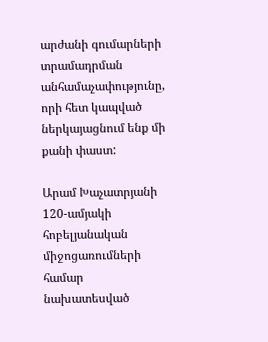արժանի գումարների տրամադրման անհամաչափությունը, որի հետ կապված ներկայացնում ենք մի քանի փաստ:

Արամ Խաչատրյանի 120-ամյակի հոբելյանական միջոցառումների համար նախատեսված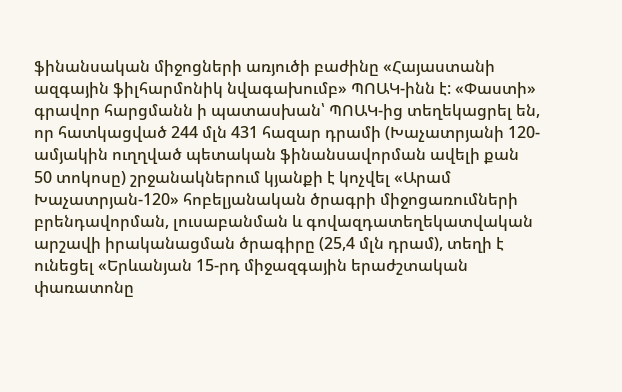ֆինանսական միջոցների առյուծի բաժինը «Հայաստանի ազգային ֆիլհարմոնիկ նվագախումբ» ՊՈԱԿ-ինն է: «Փաստի» գրավոր հարցմանն ի պատասխան՝ ՊՈԱԿ-ից տեղեկացրել են, որ հատկացված 244 մլն 431 հազար դրամի (Խաչատրյանի 120-ամյակին ուղղված պետական ֆինանսավորման ավելի քան 50 տոկոսը) շրջանակներում կյանքի է կոչվել «Արամ Խաչատրյան-120» հոբելյանական ծրագրի միջոցառումների բրենդավորման, լուսաբանման և գովազդատեղեկատվական արշավի իրականացման ծրագիրը (25,4 մլն դրամ), տեղի է ունեցել «Երևանյան 15-րդ միջազգային երաժշտական փառատոնը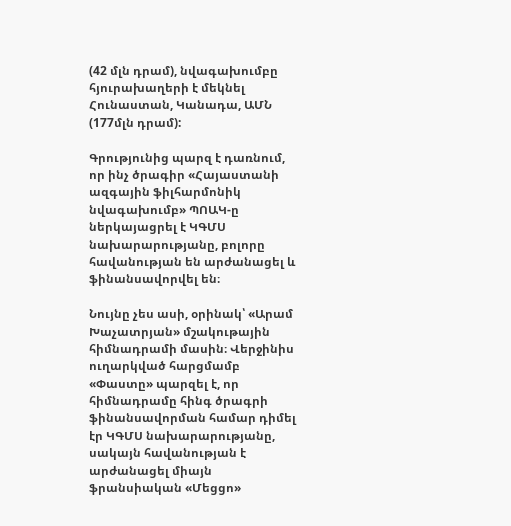(42 մլն դրամ), նվագախումբը հյուրախաղերի է մեկնել Հունաստան, Կանադա, ԱՄՆ (177մլն դրամ):

Գրությունից պարզ է դառնում, որ ինչ ծրագիր «Հայաստանի ազգային ֆիլհարմոնիկ նվագախումբ» ՊՈԱԿ-ը ներկայացրել է ԿԳՄՍ նախարարությանը, բոլորը հավանության են արժանացել և ֆինանսավորվել են։

Նույնը չես ասի, օրինակ՝ «Արամ Խաչատրյան» մշակութային հիմնադրամի մասին։ Վերջինիս ուղարկված հարցմամբ «Փաստը» պարզել է, որ հիմնադրամը հինգ ծրագրի ֆինանսավորման համար դիմել էր ԿԳՄՍ նախարարությանը, սակայն հավանության է արժանացել միայն ֆրանսիական «Մեցցո»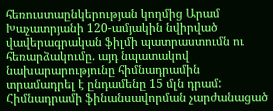հեռուստաընկերության կողմից Արամ Խաչատրյանի 120-ամյակին նվիրված վավերագրական ֆիլմի պատրաստումն ու հեռարձակումը. այդ նպատակով նախարարությունը հիմնադրամին տրամադրել է ընդամենը 15 մլն դրամ: Հիմնադրամի ֆինանսավորման չարժանացած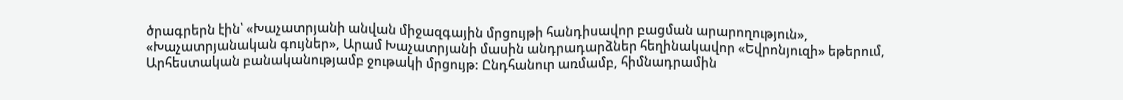ծրագրերն էին՝ «Խաչատրյանի անվան միջազգային մրցույթի հանդիսավոր բացման արարողություն», «Խաչատրյանական գույներ», Արամ Խաչատրյանի մասին անդրադարձներ հեղինակավոր «Եվրոնյուզի» եթերում, Արհեստական բանականությամբ ջութակի մրցույթ: Ընդհանուր առմամբ, հիմնադրամին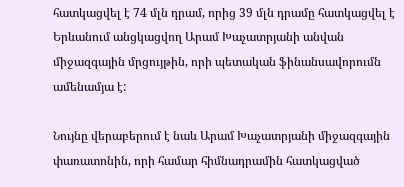հատկացվել է 74 մլն դրամ, որից 39 մլն դրամը հատկացվել է Երևանում անցկացվող Արամ Խաչատրյանի անվան միջազգային մրցույթին, որի պետական ֆինանսավորումն ամենամյա է:

Նույնը վերաբերում է նաև Արամ Խաչատրյանի միջազգային փառատոնին, որի համար հիմնադրամին հատկացված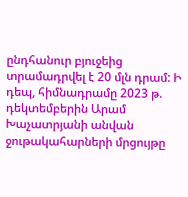ընդհանուր բյուջեից տրամադրվել է 20 մլն դրամ: Ի դեպ, հիմնադրամը 2023 թ. դեկտեմբերին Արամ Խաչատրյանի անվան ջութակահարների մրցույթը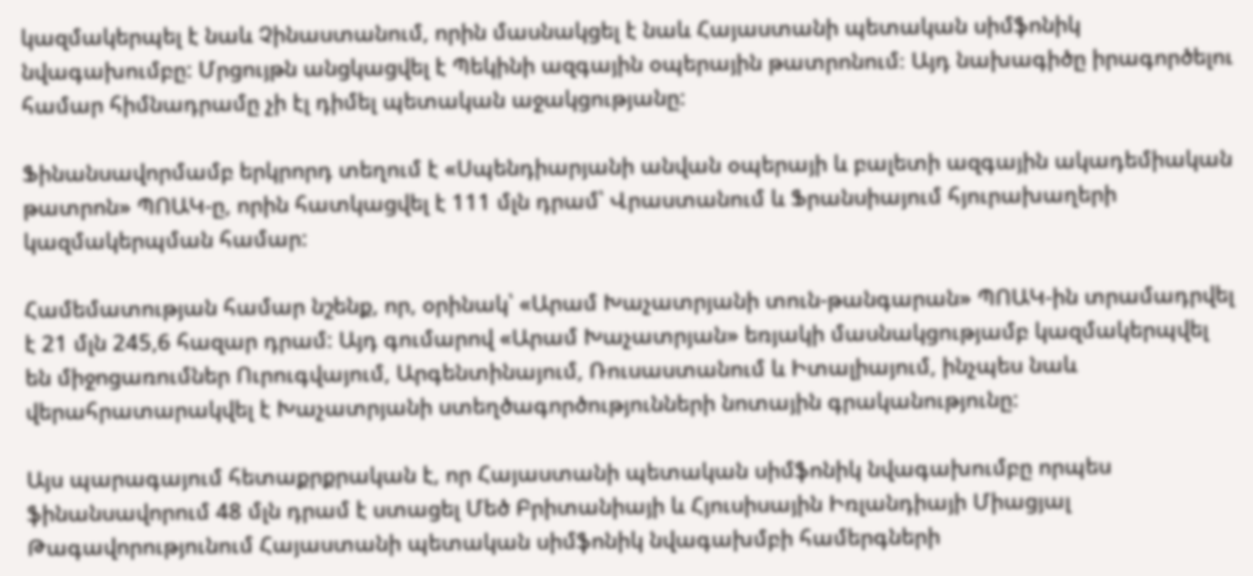կազմակերպել է նաև Չինաստանում, որին մասնակցել է նաև Հայաստանի պետական սիմֆոնիկ նվագախումբը: Մրցույթն անցկացվել է Պեկինի ազգային օպերային թատրոնում։ Այդ նախագիծը իրագործելու համար հիմնադրամը չի էլ դիմել պետական աջակցությանը:

Ֆինանսավորմամբ երկրորդ տեղում է «Սպենդիարյանի անվան օպերայի և բալետի ազգային ակադեմիական թատրոն» ՊՈԱԿ-ը, որին հատկացվել է 111 մլն դրամ՝ Վրաստանում և Ֆրանսիայում հյուրախաղերի կազմակերպման համար:

Համեմատության համար նշենք, որ, օրինակ՝ «Արամ Խաչատրյանի տուն-թանգարան» ՊՈԱԿ-ին տրամադրվել է 21 մլն 245,6 հազար դրամ: Այդ գումարով «Արամ Խաչատրյան» եռյակի մասնակցությամբ կազմակերպվել են միջոցառումներ Ուրուգվայում, Արգենտինայում, Ռուսաստանում և Իտալիայում, ինչպես նաև վերահրատարակվել է Խաչատրյանի ստեղծագործությունների նոտային գրականությունը:

Այս պարագայում հետաքրքրական է, որ Հայաստանի պետական սիմֆոնիկ նվագախումբը որպես ֆինանսավորում 48 մլն դրամ է ստացել Մեծ Բրիտանիայի և Հյուսիսային Իռլանդիայի Միացյալ Թագավորությունում Հայաստանի պետական սիմֆոնիկ նվագախմբի համերգների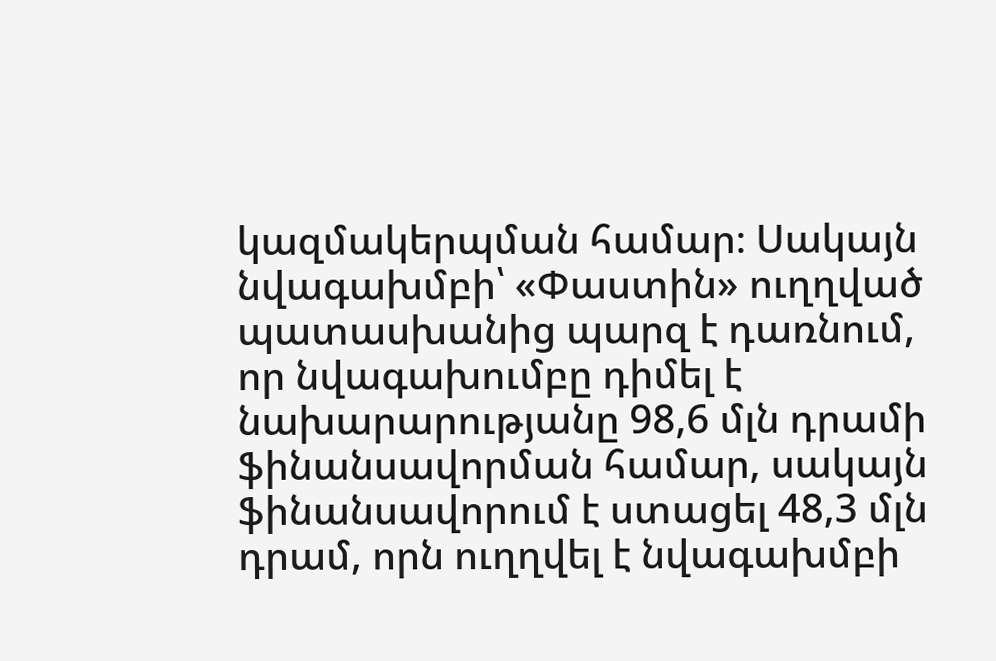կազմակերպման համար։ Սակայն նվագախմբի՝ «Փաստին» ուղղված պատասխանից պարզ է դառնում, որ նվագախումբը դիմել է նախարարությանը 98,6 մլն դրամի ֆինանսավորման համար, սակայն ֆինանսավորում է ստացել 48,3 մլն դրամ, որն ուղղվել է նվագախմբի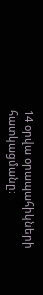14 օրվա օրապահիկների հատկացմանը։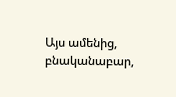Այս ամենից, բնականաբար,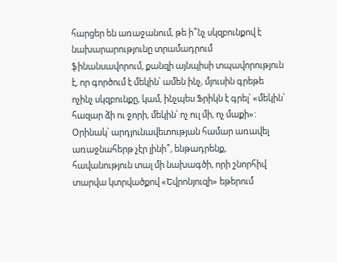հարցեր են առաջանում, թե ի՞նչ սկզբունքով է նախարարությունը տրամադրում ֆինանսավորում, քանզի այնպիսի տպավորություն է, որ գործում է մեկին՝ ամեն ինչ, մյուսին գրեթե ոչինչ սկզբունքը, կամ, ինչպես Ֆրիկն է գրել՝ «մեկին՝ հազար ձի ու ջորի, մեկին՝ ոչ ուլ մի, ոչ մաքի»: Օրինակ՝ արդյունավետության համար առավել առաջնահերթ չէր լինի՞, ենթադրենք, հավանություն տալ մի նախագծի, որի շնորհիվ տարվա կտրվածքով «Եվրոնյուզի» եթերում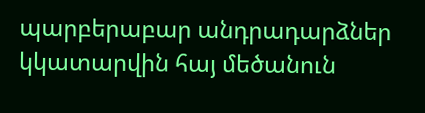պարբերաբար անդրադարձներ կկատարվին հայ մեծանուն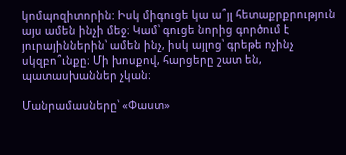կոմպոզիտորին: Իսկ միգուցե կա ա՞յլ հետաքրքրություն այս ամեն ինչի մեջ։ Կամ՝ գուցե նորից գործում է յուրայիններին՝ ամեն ինչ, իսկ այլոց՝ գրեթե ոչինչ սկզբո՞ւնքը։ Մի խոսքով, հարցերը շատ են, պատասխաններ չկան։

Մանրամասները՝ «Փաստ»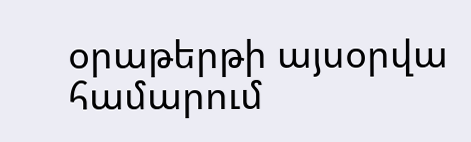օրաթերթի այսօրվա համարում